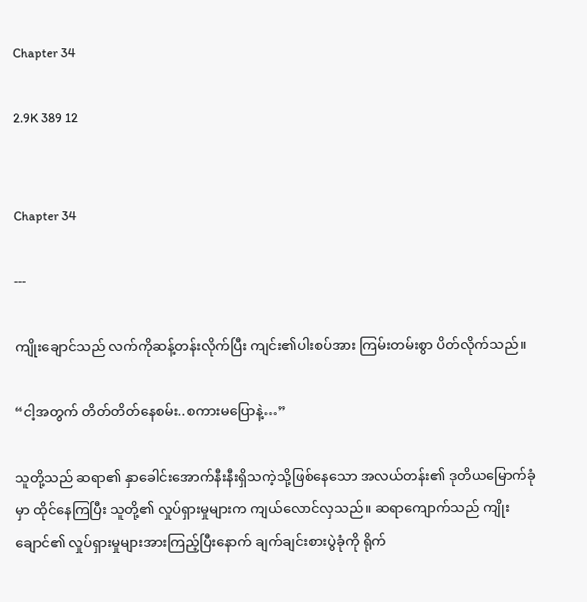Chapter 34

2.9K 389 12


Chapter 34

---

ကျိုးချောင်သည် လက်ကိုဆန့်တန်းလိုက်ပြီး ကျင်း၏ပါးစပ်အား ကြမ်းတမ်းစွာ ပိတ်လိုက်သည်။

“ငါ့အတွက် တိတ်တိတ်နေစမ်း..စကားမပြောနဲ့…”

သူတို့သည် ဆရာ၏ နှာခေါင်းအောက်နီးနီးရှိသကဲ့သို့ဖြစ်နေသော အလယ်တန်း၏ ဒုတိယမြောက်ခုံမှာ ထိုင်နေကြပြီး သူတို့၏ လှုပ်ရှားမှုများက ကျယ်လောင်လှသည်။ ဆရာကျောက်သည် ကျိုးချောင်၏ လှုပ်ရှားမှုများအားကြည့်ပြီးနောက် ချက်ချင်းစားပွဲခုံကို ရိုက်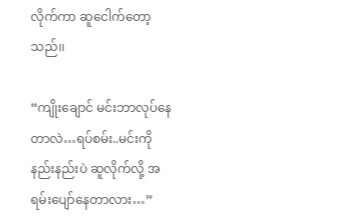လိုက်ကာ ဆူငေါက်တော့သည်၊၊

“ကျိုးချောင် မင်းဘာလုပ်နေတာလဲ…ရပ်စမ်း..မင်းကို နည်းနည်းပဲ ဆူလိုက်လို့ အရမ်းပျော်နေတာလား…”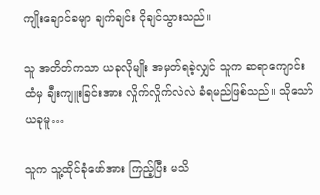ကျိုးချောင်ခမျာ ချက်ချင်း ငိုချင်သွားသည်။

သူ အတိတ်ကသာ ယခုလိုမျိုး အမှတ်ရခဲ့လျှင် သူက ဆရာကျောင်းထံမှ ချီးကျူးခြင်းအား လှိုက်လှိုက်လဲလဲ ခံရမည်ဖြစ်သည်။ သိုသော် ယခုမူ…

သူက သူ့ထိုင်ခုံဖော်အား ကြည့်ပြီး မသိ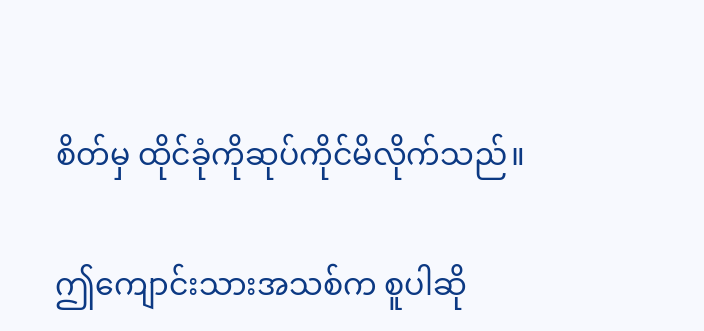စိတ်မှ ထိုင်ခုံကိုဆုပ်ကိုင်မိလိုက်သည်။

ဤကျောင်းသားအသစ်က စူပါဆို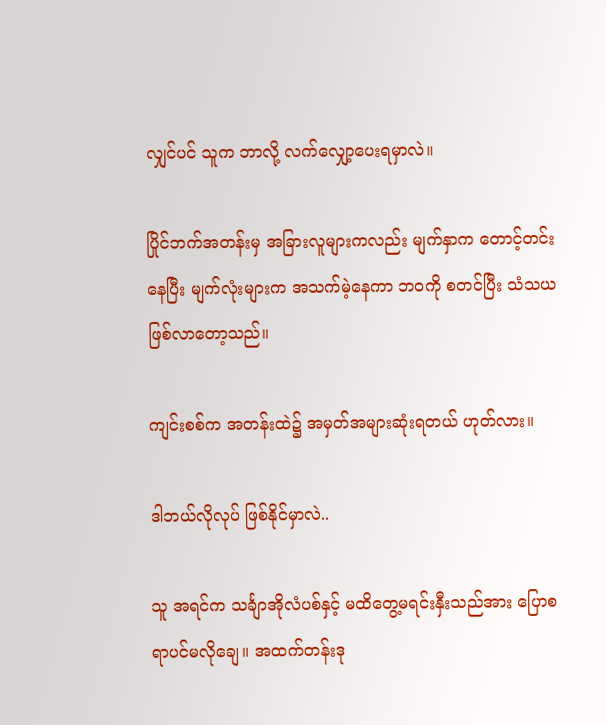လျှင်ပင် သူက ဘာလို့ လက်လျှော့ပေးရမှာလဲ။

ပြိုင်ဘက်အတန်းမှ အခြားလူများကလည်း မျက်နှာက တောင့်တင်းနေပြီး မျက်လုံးများက အသက်မဲ့နေကာ ဘဝကို စတင်ပြီး သံသယဖြစ်လာတော့သည်။

ကျင်းစစ်က အတန်းထဲ၌ အမှတ်အများဆုံးရတယ် ဟုတ်လား။

ဒါဘယ်လိုလုပ် ဖြစ်နိုင်မှာလဲ..

သူ အရင်က သင်္ချာအိုလံပစ်နှင့် မထိတွေ့မရင်းနှီးသည်အား ပြောစရာပင်မလိုချေ။ အထက်တန်းဒု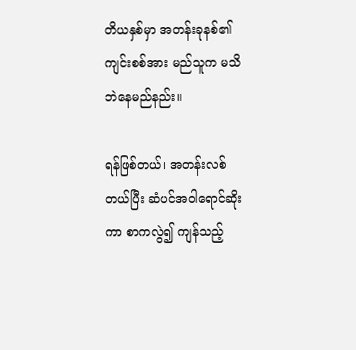တိယနှစ်မှာ အတန်းခုနစ်၏ ကျင်းစစ်အား မည်သူက မသိဘဲနေမည်နည်း။

ရန်ဖြစ်တယ်၊ အတန်းလစ်တယ်ပြီး ဆံပင်အဝါရောင်ဆိုးကာ စာကလွဲ၍ ကျန်သည့်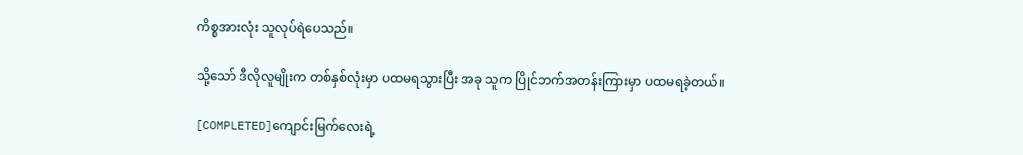ကိစ္စအားလုံး သူလုပ်ရဲပေသည်။

သို့သော် ဒီလိုလူမျိုးက တစ်နှစ်လုံးမှာ ပထမရသွားပြီး အခု သူက ပြိုင်ဘက်အတန်းကြားမှာ ပထမရခဲ့တယ်။

[COMPLETED]ကျောင်းမြက်လေးရဲ့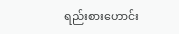ရည်းစားဟောင်း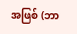အဖြစ် (ဘာ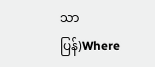သာပြန်)Where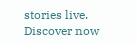stories live. Discover now